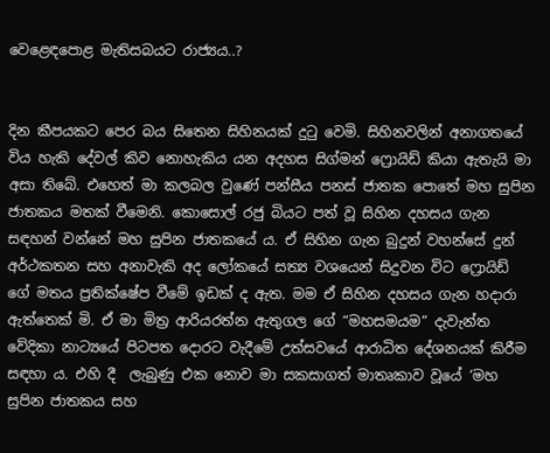වෙළෙඳපොළ මැතිසබයට රාජ්‍යය..?


දින කීපයකට පෙර බය සිතෙන සිහිනයක් දුටු වෙමි. සිහිනවලින් අනාගතයේ විය හැකි දේවල් කිව නොහැකිය යන අදහස සිග්මන් ෆ්‍රොයිඩ් කියා ඇතැයි මා අසා තිබේ. එහෙත් මා කලබල වුණේ පන්සීය පනස් ජාතක පොතේ මහ සුපින ජාතකය මතක් වීමෙනි. කොසොල් රජු බියට පත් වූ සිහින දහසය ගැන සඳහන් වන්නේ මහ සුපින ජාතකයේ ය. ඒ සිහින ගැන බුදුන් වහන්සේ දුන් අර්ථකතන සහ අනාවැකි අද ලෝකයේ සත්‍ය වශයෙන් සිදුවන විට ෆ්‍රොයිඩ් ගේ මතය ප්‍රතික්ෂේප වීමේ ඉඩක් ද ඇත. මම ඒ සිහින දහසය ගැන හදාරා ඇත්තෙක් මි. ඒ මා මිත්‍ර ආරියරත්න ඇතුගල ගේ “මහසමයම” දැවැන්ත වේදිකා නාට්‍යයේ පිටපත දොරට වැදීමේ උත්සවයේ ආරාධිත දේශනයක් කිරීම සඳහා ය. එහි දී  ලැබුණු එක නොව මා සකසාගත් මාතෘකාව වූයේ ‘මහ සුපින ජාතකය සහ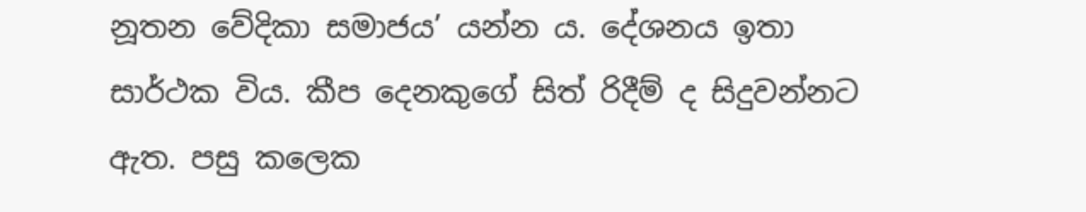නූතන වේදිකා සමාජය’ යන්න ය. දේශනය ඉතා සාර්ථක විය. කීප දෙනකුගේ සිත් රිදීම් ද සිදුවන්නට ඇත. පසු කලෙක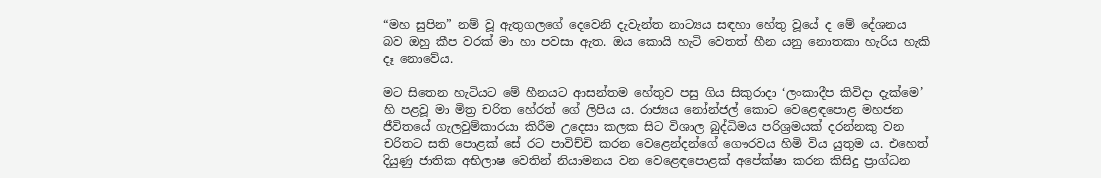“මහ සුපින” නම් වූ ඇතුගලගේ දෙවෙනි දැවැන්ත නාට්‍යය සඳහා හේතු වූයේ ද මේ දේශනය බව ඔහු කීප වරක් මා හා පවසා ඇත. ඔය කොයි හැටි වෙතත් හීන යනු නොතකා හැරිය හැකි දෑ නොවේය.

මට සිතෙන හැටියට මේ හීනයට ආසන්තම හේතුව පසු ගිය සිකුරාදා ‘ලංකාදීප කිවිදා දැක්මෙ’ හි පළවූ මා මිත්‍ර චරිත හේරත් ගේ ලිපිය ය. රාජ්‍යය නෝන්ජල් කොට වෙළෙඳපොළ මහජන ජීවිතයේ ගැලවුම්කාරයා කිරීම උදෙසා කලක සිට විශාල බුද්ධිමය පරිශ්‍රමයක් දරන්නකු වන චරිතට සති පොළක් සේ රට පාවිච්චි කරන වෙළෙන්දන්ගේ ගෞරවය හිමි විය යුතුම ය. එහෙත් දියුණු ජාතික අභිලාෂ වෙතින් නියාමනය වන වෙළෙඳපොළක් අපේක්ෂා කරන කිසිදු ප්‍රාග්ධන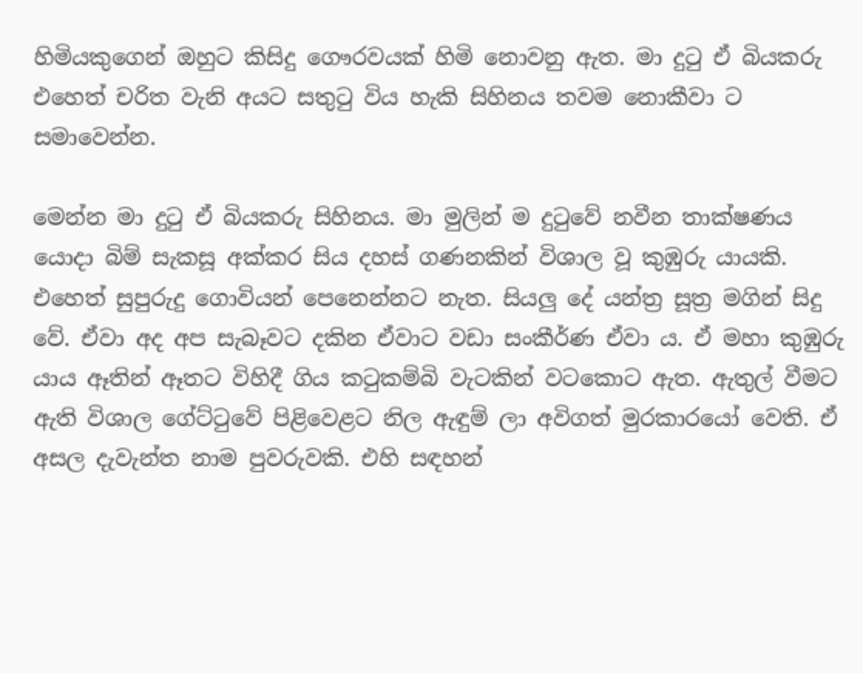හිමියකුගෙන් ඔහුට කිසිදු ගෞරවයක් හිමි නොවනු ඇත. මා දුටු ඒ බියකරු එහෙත් චරිත වැනි අයට සතුටු විය හැකි සිහිනය තවම නොකීවා ට සමාවෙන්න.

මෙන්න මා දුටු ඒ බියකරු සිහිනය. මා මුලින් ම දුටුවේ නවීන තාක්ෂණය යොදා බිම් සැකසූ අක්කර සිය දහස් ගණනකින් විශාල වූ කුඹුරු යායකි. එහෙත් සුපුරුදු ගොවියන් පෙනෙන්නට නැත. සියලු‍ දේ යන්ත්‍ර සූත්‍ර මගින් සිදු වේ. ඒවා අද අප සැබෑවට දකින ඒවාට වඩා සංකීර්ණ ඒවා ය. ඒ මහා කුඹුරු යාය ඈතින් ඈතට විහිදී ගිය කටුකම්බි වැටකින් වටකොට ඇත. ඇතුල් වීමට ඇති විශාල ගේට්ටුවේ පිළිවෙළට නිල ඇඳුම් ලා අවිගත් මුරකාරයෝ වෙති. ඒ අසල දැවැන්ත නාම පුවරුවකි. එහි සඳහන්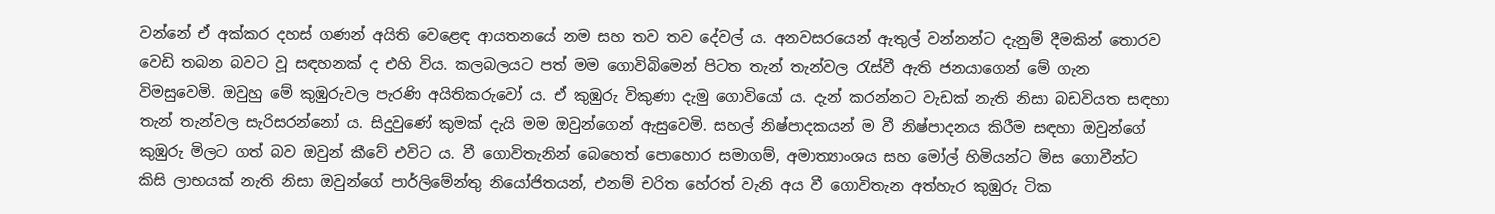වන්නේ ඒ අක්කර දහස් ගණන් අයිති වෙළෙඳ ආයතනයේ නම සහ තව තව දේවල් ය. අනවසරයෙන් ඇතුල් වන්නන්ට දැනුම් දීමකින් තොරව වෙඩි තබන බවට වූ සඳහනක් ද එහි විය. කලබලයට පත් මම ගොවිබිමෙන් පිටත තැන් තැන්වල රැස්වී ඇති ජනයාගෙන් මේ ගැන විමසුවෙමි. ඔවුහු මේ කුඹුරුවල පැරණි අයිතිකරුවෝ ය. ඒ කුඹුරු විකුණා දැමු ගොවියෝ ය. දැන් කරන්නට වැඩක් නැති නිසා බඩවියත සඳහා තැන් තැන්වල සැරිසරන්නෝ ය. සිදුවුණේ කුමක් දැයි මම ඔවුන්ගෙන් ඇසුවෙමි. සහල් නිෂ්පාදකයන් ම වී නිෂ්පාදනය කිරීම සඳහා ඔවුන්ගේ කුඹුරු මිලට ගත් බව ඔවුන් කීවේ එවිට ය. වී ගොවිතැනින් බෙහෙත් පොහොර සමාගම්, අමාත්‍යාංශය සහ මෝල් හිමියන්ට මිස ගොවීන්ට කිසි ලාභයක් නැති නිසා ඔවුන්ගේ පාර්ලිමේන්තු නියෝජිතයන්, එනම් චරිත හේරත් වැනි අය වී ගොවිතැන අත්හැර කුඹුරු ටික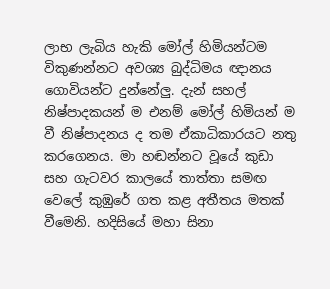ලාභ ලැබිය හැකි මෝල් හිමියන්ටම විකුණන්නට අවශ්‍ය බුද්ධිමය ඥානය ගොවියන්ට දුන්නේලු‍. දැන් සහල් නිෂ්පාදකයන් ම එනම් මෝල් හිමියන් ම වී නිෂ්පාදනය ද තම ඒකාධිකාරයට නතු කරගෙනය. මා හඬන්නට වූයේ කුඩා සහ ගැටවර කාලයේ තාත්තා සමඟ වෙලේ කුඹුරේ ගත කළ අතීතය මතක් වීමෙනි. හදිසියේ මහා සිනා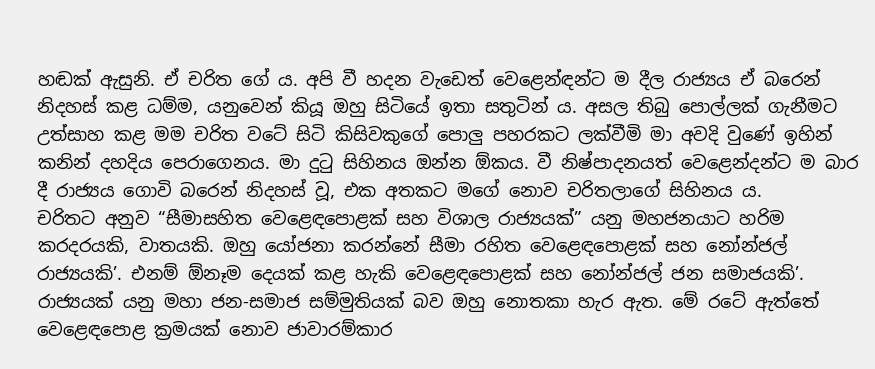හඬක් ඇසුනි. ඒ චරිත ගේ ය. අපි වී හදන වැඩෙත් වෙළෙන්ඳන්ට ම දීල රාජ්‍යය ඒ බරෙන් නිදහස් කළ ධම්ම, යනුවෙන් කියූ ඔහු සිටියේ ඉතා සතුටින් ය. අසල තිබු පොල්ලක් ගැනීමට උත්සාහ කළ මම චරිත වටේ සිටි කිසිවකුගේ පොලු‍ පහරකට ලක්වීමි මා අවදි වුණේ ඉහින් කනින් දහදිය පෙරාගෙනය. මා දුටු සිහිනය ඔන්න ඕකය. වී නිෂ්පාදනයත් වෙළෙන්දන්ට ම බාර දී රාජ්‍යය ගොවි බරෙන් නිදහස් වූ, එක අතකට මගේ නොව චරිතලාගේ සිහිනය ය.
චරිතට අනුව “සීමාසහිත වෙළෙඳපොළක් සහ විශාල රාජ්‍යයක්” යනු මහජනයාට හරිම කරදරයකි, වාතයකි. ඔහු යෝජනා කරන්නේ සීමා රහිත වෙළෙඳපොළක් සහ නෝන්ජල් රාජ්‍යයකි’. එනම් ඕනෑම දෙයක් කළ හැකි වෙළෙඳපොළක් සහ නෝන්ජල් ජන සමාජයකි’. රාජ්‍යයක් යනු මහා ජන-සමාජ සම්මුතියක් බව ඔහු නොතකා හැර ඇත. මේ රටේ ඇත්තේ වෙළෙඳපොළ ක්‍රමයක් නොව ජාවාරම්කාර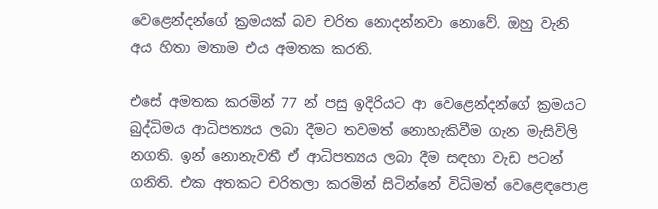වෙළෙන්දන්ගේ ක්‍රමයක් බව චරිත නොදන්නවා නොවේ. ඔහු වැනි අය හිතා මතාම එය අමතක කරති.

එසේ අමතක කරමින් 77 න් පසු ඉදිරියට ආ වෙළෙන්දන්ගේ ක්‍රමයට බුද්ධිමය ආධිපත්‍යය ලබා දීමට තවමත් නොහැකිවීම ගැන මැසිවිලි නගති. ඉන් නොනැවතී ඒ ආධිපත්‍යය ලබා දීම සඳහා වැඩ පටන් ගනිති. එක අතකට චරිතලා කරමින් සිටින්නේ විධිමත් වෙළෙඳපොළ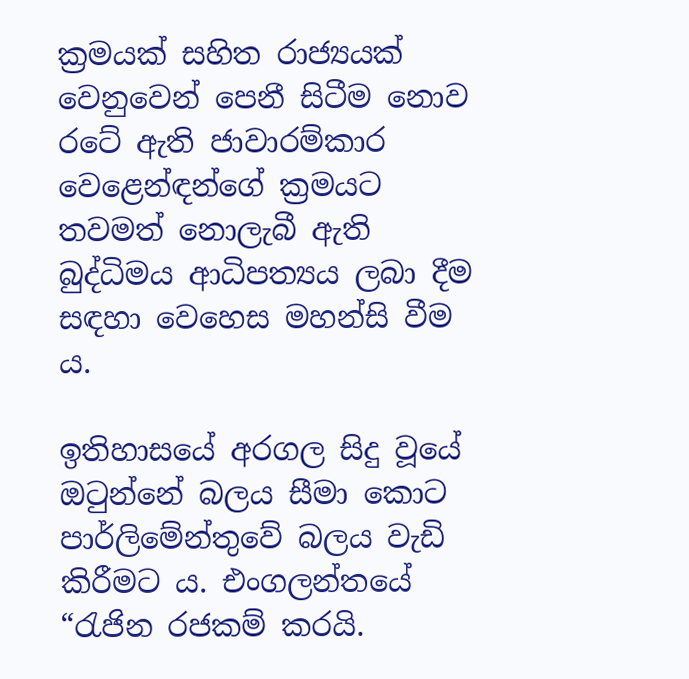ක්‍රමයක් සහිත රාජ්‍යයක් වෙනුවෙන් පෙනී සිටීම නොව රටේ ඇති ජාවාරම්කාර වෙළෙන්ඳන්ගේ ක්‍රමයට තවමත් නොලැබී ඇති බුද්ධිමය ආධිපත්‍යය ලබා දීම සඳහා වෙහෙස මහන්සි වීම ය.

ඉතිහාසයේ අරගල සිදු වූයේ ඔටුන්නේ බලය සීමා කොට පාර්ලිමේන්තුවේ බලය වැඩි කිරීමට ය. එංගලන්තයේ “රැජින රජකම් කරයි.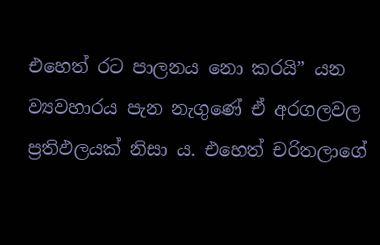එහෙත් රට පාලනය නො කරයි” යන ව්‍යවහාරය පැන නැගුණේ ඒ අරගලවල ප්‍රතිඵලයක් නිසා ය. එහෙත් චරිතලාගේ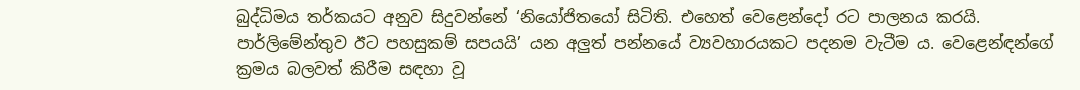බුද්ධිමය තර්කයට අනුව සිදුවන්නේ ‘නියෝජිතයෝ සිටිති. එහෙත් වෙළෙන්දෝ රට පාලනය කරයි. පාර්ලිමේන්තුව ඊට පහසුකම් සපයයි’ යන අලු‍ත් පන්නයේ ව්‍යවහාරයකට පදනම වැටීම ය. වෙළෙන්ඳන්ගේ ක්‍රමය බලවත් කිරීම සඳහා වූ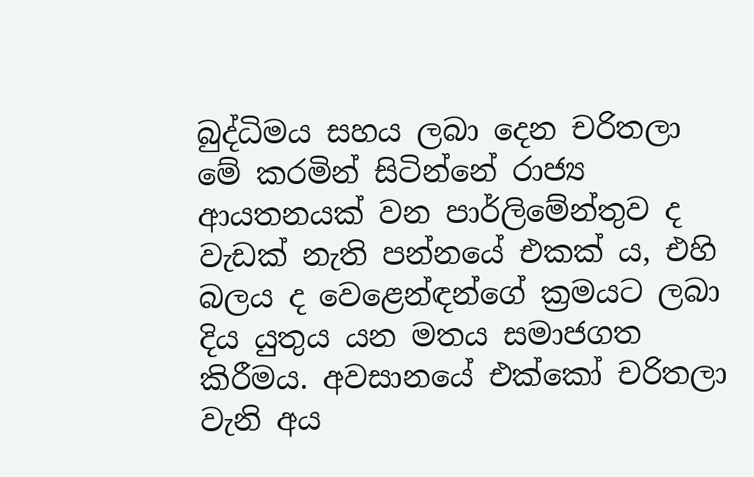බුද්ධිමය සහය ලබා දෙන චරිතලා මේ කරමින් සිටින්නේ රාජ්‍ය ආයතනයක් වන පාර්ලිමේන්තුව ද වැඩක් නැති පන්නයේ එකක් ය, එහි බලය ද වෙළෙන්ඳන්ගේ ක්‍රමයට ලබා දිය යුතුය යන මතය සමාජගත කිරීමය. අවසානයේ එක්කෝ චරිතලා වැනි අය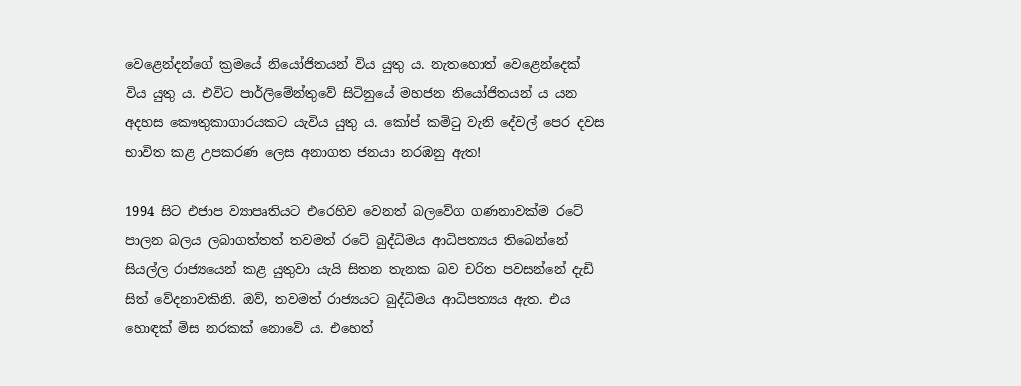වෙළෙන්දන්ගේ ක්‍රමයේ නියෝජිතයන් විය යුතු ය. නැතහොත් වෙළෙන්දෙක් විය යුතු ය. එවිට පාර්ලිමේන්තුවේ සිටිනුයේ මහජන නියෝජිතයන් ය යන අදහස කෞතුකාගාරයකට යැවිය යුතු ය. කෝප් කමිටු වැනි දේවල් පෙර දවස භාවිත කළ උපකරණ ලෙස අනාගත ජනයා නරඹනු ඇත!

1994 සිට එජාප ව්‍යාපෘතියට එරෙහිව වෙනත් බලවේග ගණනාවක්ම රටේ පාලන බලය ලබාගත්තත් තවමත් රටේ බුද්ධිමය ආධිපත්‍යය තිබෙන්නේ සියල්ල රාජ්‍යයෙන් කළ යුතුවා යැයි සිතන තැනක බව චරිත පවසන්නේ දැඩි සිත් වේදනාවකිනි. ඔව්, තවමත් රාජ්‍යයට බුද්ධිමය ආධිපත්‍යය ඇත. එය හොඳක් මිස නරකක් නොවේ ය. එහෙත්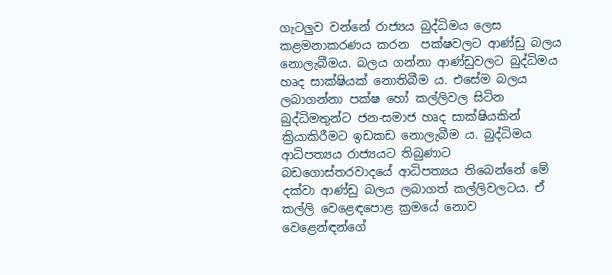ගැටලු‍ව වන්නේ රාජ්‍යය බුද්ධිමය ලෙස කළමනාකරණය කරන  පක්ෂවලට ආණ්ඩු බලය නොලැබීමය. බලය ගන්නා ආණ්ඩුවලට බුද්ධිමය හෘද සාක්ෂියක් නොතිබීම ය. එසේම බලය ලබාගන්නා පක්ෂ හෝ කල්ලිවල සිටින බුද්ධිමතුන්ට ජන-සමාජ හෘද සාක්ෂියකින් ක්‍රියාකිරීමට ඉඩකඩ නොලැබීම ය. බුද්ධිමය ආධිපත්‍යය රාජ්‍යයට තිබුණාට බඩගොස්තරවාදයේ ආධිපත්‍යය තිබෙන්නේ මේ දක්වා ආණ්ඩු බලය ලබාගත් කල්ලිවලටය. ඒ කල්ලි වෙළෙඳපොළ ක්‍රමයේ නොව වෙළෙන්ඳන්ගේ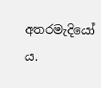අතරමැදියෝ ය.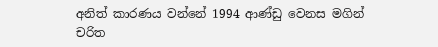අනිත් කාරණය වන්නේ 1994 ආණ්ඩු වෙනස මගින් චරිත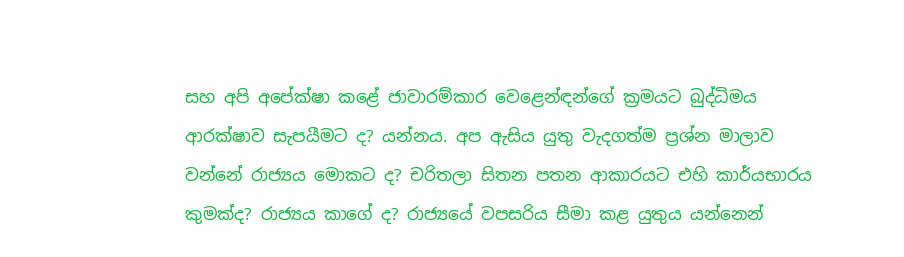සහ අපි අපේක්ෂා කළේ ජාවාරම්කාර වෙළෙන්ඳන්ගේ ක්‍රමයට බුද්ධිමය ආරක්ෂාව සැපයීමට ද? යන්නය. අප ඇසිය යුතු වැදගත්ම ප්‍රශ්න මාලාව වන්නේ රාජ්‍යය මොකට ද? චරිතලා සිතන පතන ආකාරයට එහි කාර්යභාරය කුමක්ද? රාජ්‍යය කාගේ ද? රාජ්‍යයේ වපසරිය සීමා කළ යුතුය යන්නෙන්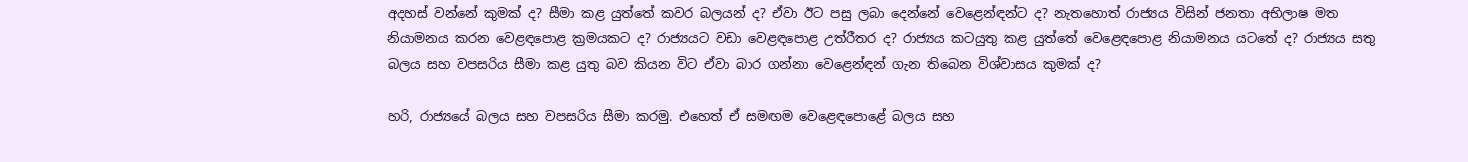අදහස් වන්නේ කුමක් ද? සීමා කළ යුත්තේ කවර බලයන් ද? ඒවා ඊට පසු ලබා දෙන්නේ වෙළෙන්ඳන්ට ද? නැතහොත් රාජ්‍යය විසින් ජනතා අභිලාෂ මත නියාමනය කරන වෙළඳපොළ ක්‍රමයකට ද? රාජ්‍යයට වඩා වෙළඳපොළ උත්රීතර ද? රාජ්‍යය කටයුතු කළ යුත්තේ වෙළෙඳපොළ නියාමනය යටතේ ද? රාජ්‍යය සතු බලය සහ වපසරිය සීමා කළ යුතු බව කියන විට ඒවා බාර ගන්නා වෙළෙන්ඳන් ගැන තිබෙන විශ්වාසය කුමක් ද?

හරි, රාජ්‍යයේ බලය සහ වපසරිය සීමා කරමු. එහෙත් ඒ සමඟම වෙළෙඳපොළේ බලය සහ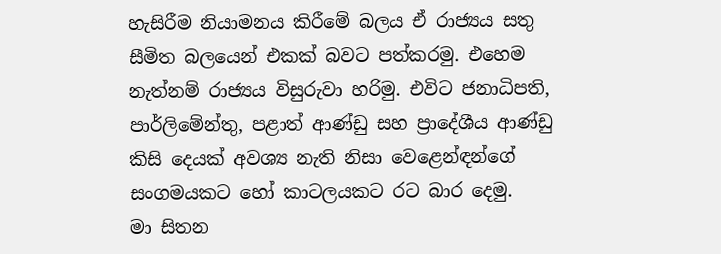හැසිරීම නියාමනය කිරීමේ බලය ඒ රාජ්‍යය සතු සීමිත බලයෙන් එකක් බවට පත්කරමු. එහෙම නැත්නම් රාජ්‍යය විසුරුවා හරිමු. එවිට ජනාධිපති, පාර්ලිමේන්තු, පළාත් ආණ්ඩු සහ ප්‍රාදේශීය ආණ්ඩු කිසි දෙයක් අවශ්‍ය නැති නිසා වෙළෙන්ඳන්ගේ සංගමයකට හෝ කාටලයකට රට බාර දෙමු.
මා සිතන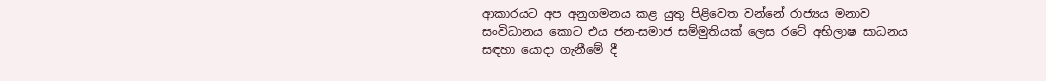ආකාරයට අප අනුගමනය කළ යුතු පිළිවෙත වන්නේ රාජ්‍යය මනාව සංවිධානය කොට එය ජන-සමාජ සම්මුතියක් ලෙස රටේ අභිලාෂ සාධනය සඳහා යොදා ගැනීමේ දී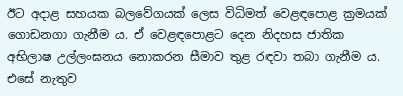ඊට අදාළ සහයක බලවේගයක් ලෙස විධිමත් වෙළඳපොළ ක්‍රමයක් ගොඩනගා ගැනීම ය. ඒ වෙළඳපොළට දෙන නිදහස ජාතික අභිලාෂ උල්ලංඝනය නොකරන සීමාව තුළ රඳවා තබා ගැනීම ය. එසේ නැතුව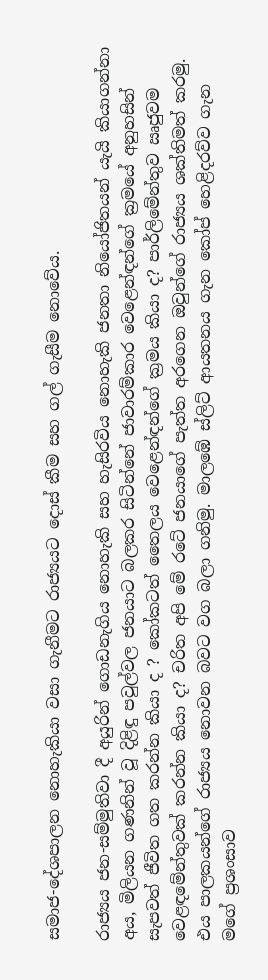සමාජ-දේශපාලන නොහැකියා වසා ගැනීමට රාජ්‍යයට දොස් කීම සහ ගල් ගැසීම නොවේය.

රාජ්‍යය ජන-සම්මුතිවා දී අයුරින් ගොඩනැගිය නොහැකි සහ හැසිරවිය නොහැකි ජනතා නියෝජිතයන් යැයි කියාගන්නා අය, මිලියන ගණනින් වූ දිළිඳු පවුල්වල ජනයාට බලකර සිටින්නේ ජාවාරම්කාර වෙළෙන්ඳන්ගේ ක්‍රමයේ අනුහසින් සැපවත් ජීවිත ගත කරන්න කියා ද ? කෝකටත් තෛලය වෙළෙන්ඳන්ගේ ක්‍රමය කියා ද? පාර්ලිමේන්තුව ඍජුවම වෙළඳමේන්තුවක් කරන්න කියා ද? චරිත අපි මේ රටේ ජනයාගේ පැත්ත අරගෙන ඔවුන්ගේ රාජ්‍යය ශක්තිමත් කරමු. එය පාලකයන්ගේ රාජ්‍යය නොවන බවට වග බලා ගනිමු. මාලඹේ ස්ලිට් ආයතනය ගැන කෝප් හෙළිදරව්ව ගැන මගේ ප්‍රශංසාව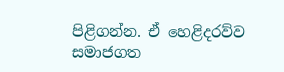පිළිගන්න. ඒ හෙළිදරව්ව සමාජගත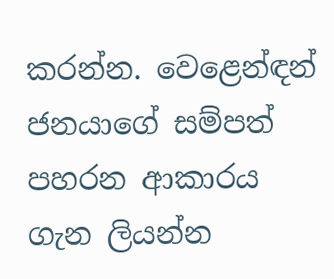කරන්න. වෙළෙන්ඳන් ජනයාගේ සම්පත් පහරන ආකාරය ගැන ලියන්න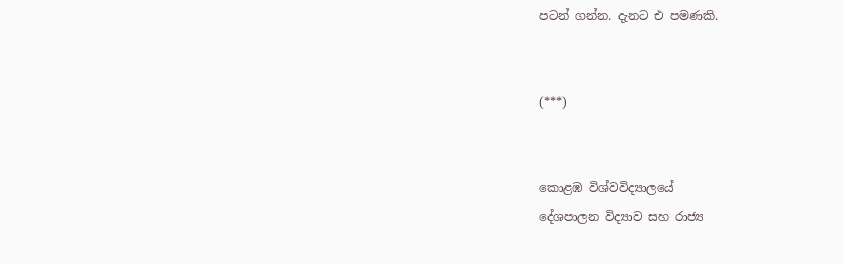පටන් ගන්න. දැනට එ පමණකි.


(***)


කොළඹ විශ්වවිද්‍යාලයේ
දේශපාලන විද්‍යාව සහ රාජ්‍ය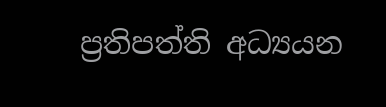ප්‍රතිපත්ති අධ්‍යයන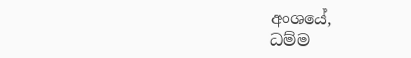අංශයේ,
ධම්ම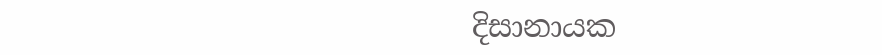දිසානායක